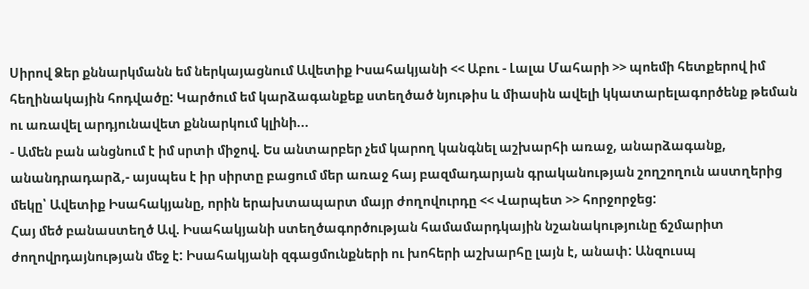Սիրով Ձեր քննարկմանն եմ ներկայացնում Ավետիք Իսահակյանի << Աբու - Լալա Մահարի >> պոեմի հետքերով իմ հեղինակային հոդվածը: Կարծում եմ կարձագանքեք ստեղծած նյութիս և միասին ավելի կկատարելագործենք թեման ու առավել արդյունավետ քննարկում կլինի...
- Ամեն բան անցնում է իմ սրտի միջով. Ես անտարբեր չեմ կարող կանգնել աշխարհի առաջ, անարձագանք, անանդրադարձ,- այսպես է իր սիրտը բացում մեր առաջ հայ բազմադարյան գրականության շողշողուն աստղերից մեկը՝ Ավետիք Իսահակյանը, որին երախտապարտ մայր ժողովուրդը << Վարպետ >> հորջորջեց:
Հայ մեծ բանաստեղծ Ավ. Իսահակյանի ստեղծագործության համամարդկային նշանակությունը ճշմարիտ ժողովրդայնության մեջ է: Իսահակյանի զգացմունքների ու խոհերի աշխարհը լայն է, անափ: Անզուսպ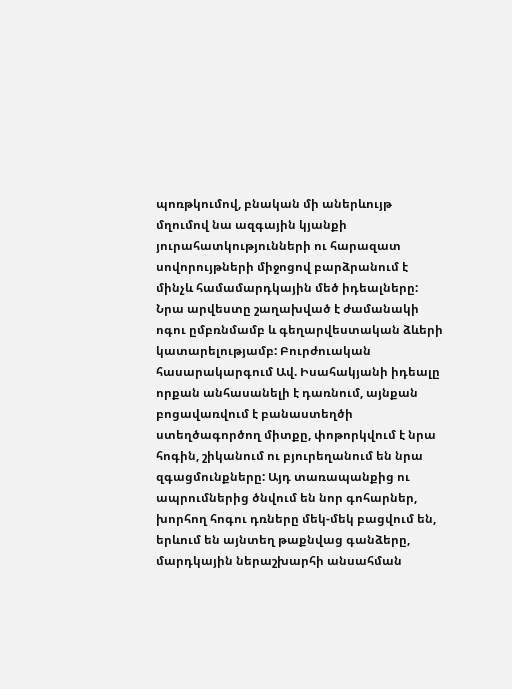պոռթկումով, բնական մի աներևույթ մղումով նա ազգային կյանքի յուրահատկությունների ու հարազատ սովորույթների միջոցով բարձրանում է մինչև համամարդկային մեծ իդեալները: Նրա արվեստը շաղախված է ժամանակի ոգու ըմբռնմամբ և գեղարվեստական ձևերի կատարելությամբ: Բուրժուական հասարակարգում Ավ. Իսահակյանի իդեալը որքան անհասանելի է դառնում, այնքան բոցավառվում է բանաստեղծի ստեղծագործող միտքը, փոթորկվում է նրա հոգին, շիկանում ու բյուրեղանում են նրա զգացմունքները: Այդ տառապանքից ու ապրումներից ծնվում են նոր գոհարներ, խորհող հոգու դռները մեկ-մեկ բացվում են, երևում են այնտեղ թաքնվաց գանձերը, մարդկային ներաշխարհի անսահման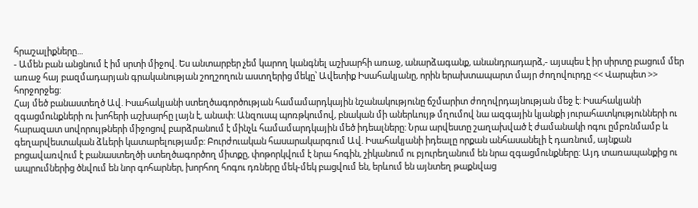հրաշալիքները...
- Ամեն բան անցնում է իմ սրտի միջով. Ես անտարբեր չեմ կարող կանգնել աշխարհի առաջ, անարձագանք, անանդրադարձ,- այսպես է իր սիրտը բացում մեր առաջ հայ բազմադարյան գրականության շողշողուն աստղերից մեկը՝ Ավետիք Իսահակյանը, որին երախտապարտ մայր ժողովուրդը << Վարպետ >> հորջորջեց:
Հայ մեծ բանաստեղծ Ավ. Իսահակյանի ստեղծագործության համամարդկային նշանակությունը ճշմարիտ ժողովրդայնության մեջ է: Իսահակյանի զգացմունքների ու խոհերի աշխարհը լայն է, անափ: Անզուսպ պոռթկումով, բնական մի աներևույթ մղումով նա ազգային կյանքի յուրահատկությունների ու հարազատ սովորույթների միջոցով բարձրանում է մինչև համամարդկային մեծ իդեալները: Նրա արվեստը շաղախված է ժամանակի ոգու ըմբռնմամբ և գեղարվեստական ձևերի կատարելությամբ: Բուրժուական հասարակարգում Ավ. Իսահակյանի իդեալը որքան անհասանելի է դառնում, այնքան բոցավառվում է բանաստեղծի ստեղծագործող միտքը, փոթորկվում է նրա հոգին, շիկանում ու բյուրեղանում են նրա զգացմունքները: Այդ տառապանքից ու ապրումներից ծնվում են նոր գոհարներ, խորհող հոգու դռները մեկ-մեկ բացվում են, երևում են այնտեղ թաքնվաց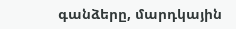գանձերը, մարդկային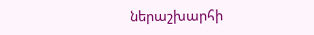ներաշխարհի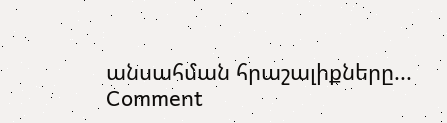անսահման հրաշալիքները...
Comment